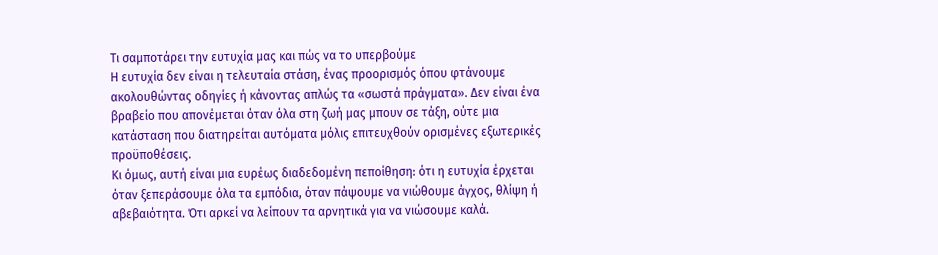Τι σαμποτάρει την ευτυχία μας και πώς να το υπερβούμε
Η ευτυχία δεν είναι η τελευταία στάση, ένας προορισμός όπου φτάνουμε ακολουθώντας οδηγίες ή κάνοντας απλώς τα «σωστά πράγματα». Δεν είναι ένα βραβείο που απονέμεται όταν όλα στη ζωή μας μπουν σε τάξη, ούτε μια κατάσταση που διατηρείται αυτόματα μόλις επιτευχθούν ορισμένες εξωτερικές προϋποθέσεις.
Κι όμως, αυτή είναι μια ευρέως διαδεδομένη πεποίθηση: ότι η ευτυχία έρχεται όταν ξεπεράσουμε όλα τα εμπόδια, όταν πάψουμε να νιώθουμε άγχος, θλίψη ή αβεβαιότητα. Ότι αρκεί να λείπουν τα αρνητικά για να νιώσουμε καλά.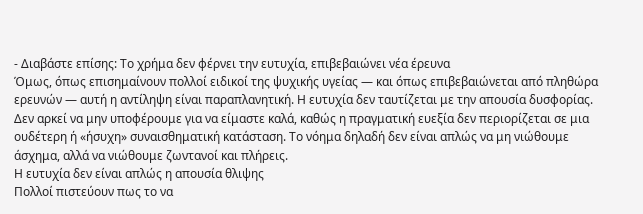- Διαβάστε επίσης: Το χρήμα δεν φέρνει την ευτυχία, επιβεβαιώνει νέα έρευνα
Όμως, όπως επισημαίνουν πολλοί ειδικοί της ψυχικής υγείας — και όπως επιβεβαιώνεται από πληθώρα ερευνών — αυτή η αντίληψη είναι παραπλανητική. Η ευτυχία δεν ταυτίζεται με την απουσία δυσφορίας. Δεν αρκεί να μην υποφέρουμε για να είμαστε καλά, καθώς η πραγματική ευεξία δεν περιορίζεται σε μια ουδέτερη ή «ήσυχη» συναισθηματική κατάσταση. Το νόημα δηλαδή δεν είναι απλώς να μη νιώθουμε άσχημα, αλλά να νιώθουμε ζωντανοί και πλήρεις.
Η ευτυχία δεν είναι απλώς η απουσία θλιψης
Πολλοί πιστεύουν πως το να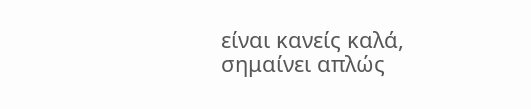είναι κανείς καλά, σημαίνει απλώς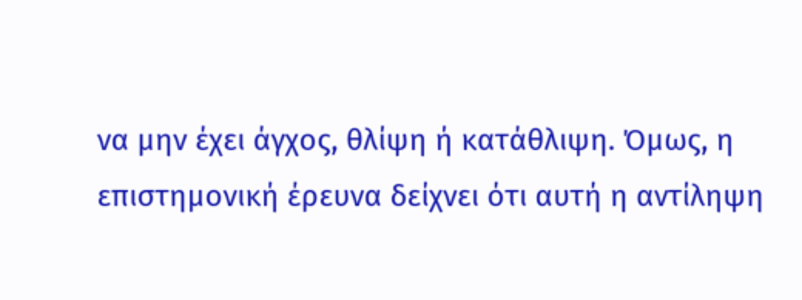να μην έχει άγχος, θλίψη ή κατάθλιψη. Όμως, η επιστημονική έρευνα δείχνει ότι αυτή η αντίληψη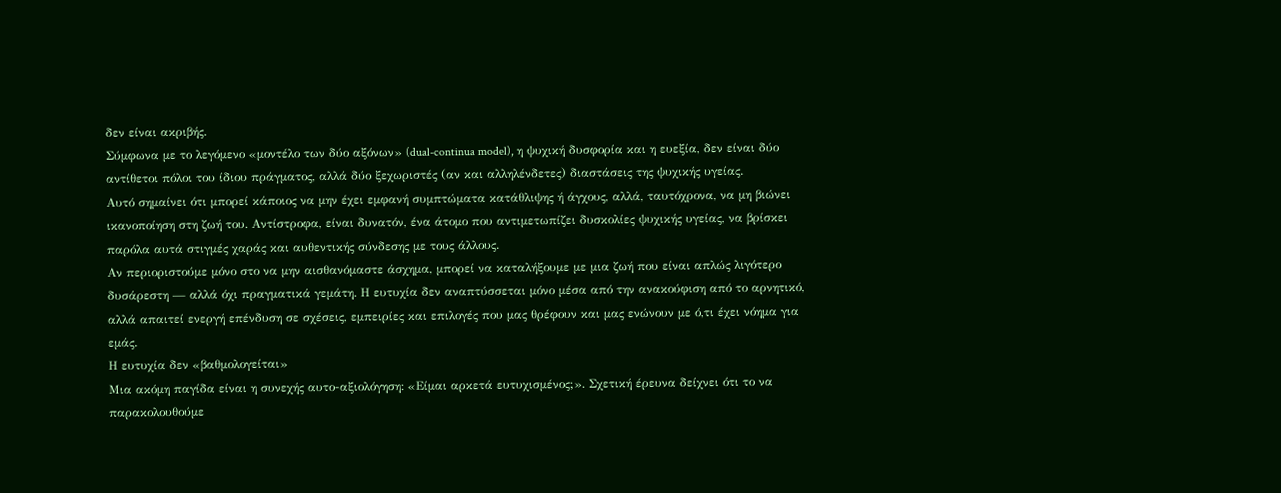δεν είναι ακριβής.
Σύμφωνα με το λεγόμενο «μοντέλο των δύο αξόνων» (dual-continua model), η ψυχική δυσφορία και η ευεξία, δεν είναι δύο αντίθετοι πόλοι του ίδιου πράγματος, αλλά δύο ξεχωριστές (αν και αλληλένδετες) διαστάσεις της ψυχικής υγείας.
Αυτό σημαίνει ότι μπορεί κάποιος να μην έχει εμφανή συμπτώματα κατάθλιψης ή άγχους, αλλά, ταυτόχρονα, να μη βιώνει ικανοποίηση στη ζωή του. Αντίστροφα, είναι δυνατόν, ένα άτομο που αντιμετωπίζει δυσκολίες ψυχικής υγείας, να βρίσκει παρόλα αυτά στιγμές χαράς και αυθεντικής σύνδεσης με τους άλλους.
Αν περιοριστούμε μόνο στο να μην αισθανόμαστε άσχημα, μπορεί να καταλήξουμε με μια ζωή που είναι απλώς λιγότερο δυσάρεστη — αλλά όχι πραγματικά γεμάτη. Η ευτυχία δεν αναπτύσσεται μόνο μέσα από την ανακούφιση από το αρνητικό, αλλά απαιτεί ενεργή επένδυση σε σχέσεις, εμπειρίες και επιλογές που μας θρέφουν και μας ενώνουν με ό,τι έχει νόημα για εμάς.
Η ευτυχία δεν «βαθμολογείται»
Μια ακόμη παγίδα είναι η συνεχής αυτο-αξιολόγηση: «Είμαι αρκετά ευτυχισμένος;». Σχετική έρευνα δείχνει ότι το να παρακολουθούμε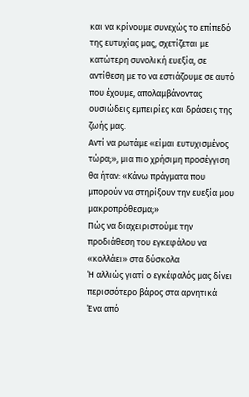και να κρίνουμε συνεχώς το επίπεδό της ευτυχίας μας, σχετίζεται με κατώτερη συνολική ευεξία, σε αντίθεση με το να εστιάζουμε σε αυτό που έχουμε, απολαμβάνοντας ουσιώδεις εμπειρίες και δράσεις της ζωής μας.
Αντί να ρωτάμε «είμαι ευτυχισμένος τώρα;», μια πιο χρήσιμη προσέγγιση θα ήταν: «Κάνω πράγματα που μπορούν να στηρίξουν την ευεξία μου μακροπρόθεσμα;»
Πώς να διαχειριστούμε την προδιάθεση του εγκεφάλου να «κολλάει» στα δύσκολα
Ή αλλιώς γιατί ο εγκέφαλός μας δίνει περισσότερο βάρος στα αρνητικά
Ένα από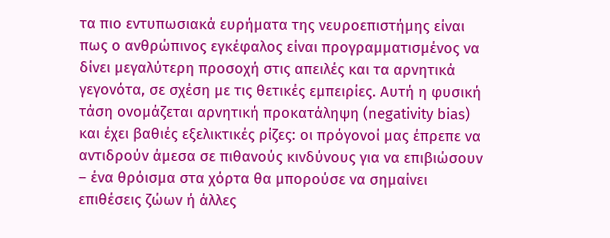τα πιο εντυπωσιακά ευρήματα της νευροεπιστήμης είναι πως ο ανθρώπινος εγκέφαλος είναι προγραμματισμένος να δίνει μεγαλύτερη προσοχή στις απειλές και τα αρνητικά γεγονότα, σε σχέση με τις θετικές εμπειρίες. Αυτή η φυσική τάση ονομάζεται αρνητική προκατάληψη (negativity bias) και έχει βαθιές εξελικτικές ρίζες: οι πρόγονοί μας έπρεπε να αντιδρούν άμεσα σε πιθανούς κινδύνους για να επιβιώσουν – ένα θρόισμα στα χόρτα θα μπορούσε να σημαίνει επιθέσεις ζώων ή άλλες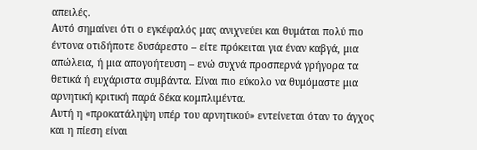απειλές.
Αυτό σημαίνει ότι ο εγκέφαλός μας ανιχνεύει και θυμάται πολύ πιο έντονα οτιδήποτε δυσάρεστο – είτε πρόκειται για έναν καβγά, μια απώλεια, ή μια απογοήτευση – ενώ συχνά προσπερνά γρήγορα τα θετικά ή ευχάριστα συμβάντα. Είναι πιο εύκολο να θυμόμαστε μια αρνητική κριτική παρά δέκα κομπλιμέντα.
Αυτή η «προκατάληψη υπέρ του αρνητικού» εντείνεται όταν το άγχος και η πίεση είναι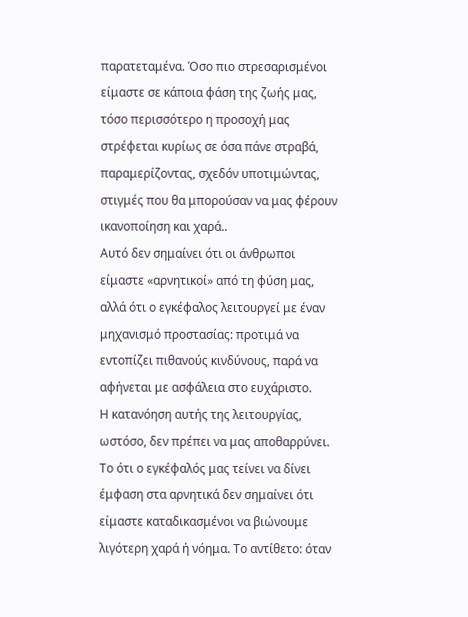παρατεταμένα. Όσο πιο στρεσαρισμένοι είμαστε σε κάποια φάση της ζωής μας, τόσο περισσότερο η προσοχή μας στρέφεται κυρίως σε όσα πάνε στραβά, παραμερίζοντας, σχεδόν υποτιμώντας, στιγμές που θα μπορούσαν να μας φέρουν ικανοποίηση και χαρά..
Αυτό δεν σημαίνει ότι οι άνθρωποι είμαστε «αρνητικοί» από τη φύση μας, αλλά ότι ο εγκέφαλος λειτουργεί με έναν μηχανισμό προστασίας: προτιμά να εντοπίζει πιθανούς κινδύνους, παρά να αφήνεται με ασφάλεια στο ευχάριστο.
Η κατανόηση αυτής της λειτουργίας, ωστόσο, δεν πρέπει να μας αποθαρρύνει. Το ότι ο εγκέφαλός μας τείνει να δίνει έμφαση στα αρνητικά δεν σημαίνει ότι είμαστε καταδικασμένοι να βιώνουμε λιγότερη χαρά ή νόημα. Το αντίθετο: όταν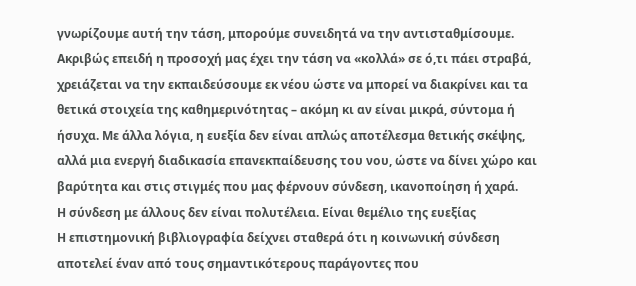γνωρίζουμε αυτή την τάση, μπορούμε συνειδητά να την αντισταθμίσουμε.
Ακριβώς επειδή η προσοχή μας έχει την τάση να «κολλά» σε ό,τι πάει στραβά, χρειάζεται να την εκπαιδεύσουμε εκ νέου ώστε να μπορεί να διακρίνει και τα θετικά στοιχεία της καθημερινότητας – ακόμη κι αν είναι μικρά, σύντομα ή ήσυχα. Με άλλα λόγια, η ευεξία δεν είναι απλώς αποτέλεσμα θετικής σκέψης, αλλά μια ενεργή διαδικασία επανεκπαίδευσης του νου, ώστε να δίνει χώρο και βαρύτητα και στις στιγμές που μας φέρνουν σύνδεση, ικανοποίηση ή χαρά.
Η σύνδεση με άλλους δεν είναι πολυτέλεια. Είναι θεμέλιο της ευεξίας
Η επιστημονική βιβλιογραφία δείχνει σταθερά ότι η κοινωνική σύνδεση αποτελεί έναν από τους σημαντικότερους παράγοντες που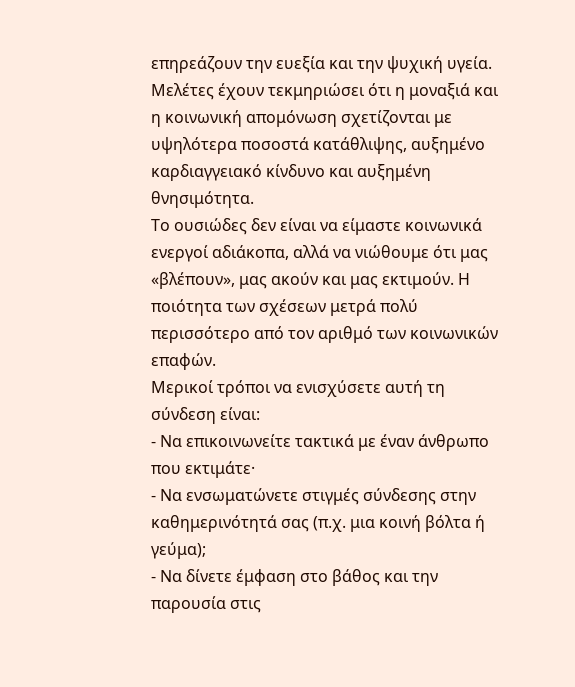επηρεάζουν την ευεξία και την ψυχική υγεία. Μελέτες έχουν τεκμηριώσει ότι η μοναξιά και η κοινωνική απομόνωση σχετίζονται με υψηλότερα ποσοστά κατάθλιψης, αυξημένο καρδιαγγειακό κίνδυνο και αυξημένη θνησιμότητα.
Το ουσιώδες δεν είναι να είμαστε κοινωνικά ενεργοί αδιάκοπα, αλλά να νιώθουμε ότι μας «βλέπουν», μας ακούν και μας εκτιμούν. Η ποιότητα των σχέσεων μετρά πολύ περισσότερο από τον αριθμό των κοινωνικών επαφών.
Μερικοί τρόποι να ενισχύσετε αυτή τη σύνδεση είναι:
- Να επικοινωνείτε τακτικά με έναν άνθρωπο που εκτιμάτε·
- Να ενσωματώνετε στιγμές σύνδεσης στην καθημερινότητά σας (π.χ. μια κοινή βόλτα ή γεύμα);
- Να δίνετε έμφαση στο βάθος και την παρουσία στις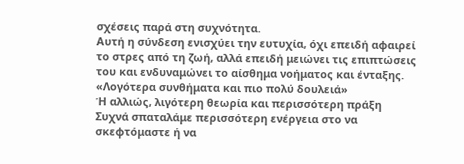σχέσεις παρά στη συχνότητα.
Αυτή η σύνδεση ενισχύει την ευτυχία, όχι επειδή αφαιρεί το στρες από τη ζωή, αλλά επειδή μειώνει τις επιπτώσεις του και ενδυναμώνει το αίσθημα νοήματος και ένταξης.
«Λογότερα συνθήματα και πιο πολύ δουλειά»
Ή αλλιώς, λιγότερη θεωρία και περισσότερη πράξη
Συχνά σπαταλάμε περισσότερη ενέργεια στο να σκεφτόμαστε ή να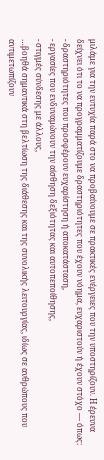μιλάμε για την ευτυχία παρά στο να προβαίνουμε σε πρακτικές ενέργειες που την υποστηρίζουν. Η έρευνα δείχνει ότι το να προγραμματίζουμε δραστηριότητες που έχουν νόημα, ευχαριστούν ή έχουν στόχο — όπως:
- δραστηριότητες που προσφέρουν ευχαρίστηση ή αποκατάσταση,
- εργασίες που ενδυναμώνουν την αίσθηση δεξιότητας και αυτοπεποίθησης,
- στιγμές σύνδεσης με άλλους,
…βοηθά σημαντικά στη βελτίωση της διάθεσης και της συνολικής λειτουργίας, ιδίως σε ανθρώπους που αντιμετωπίζουν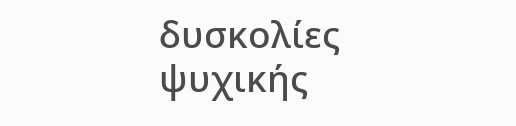δυσκολίες ψυχικής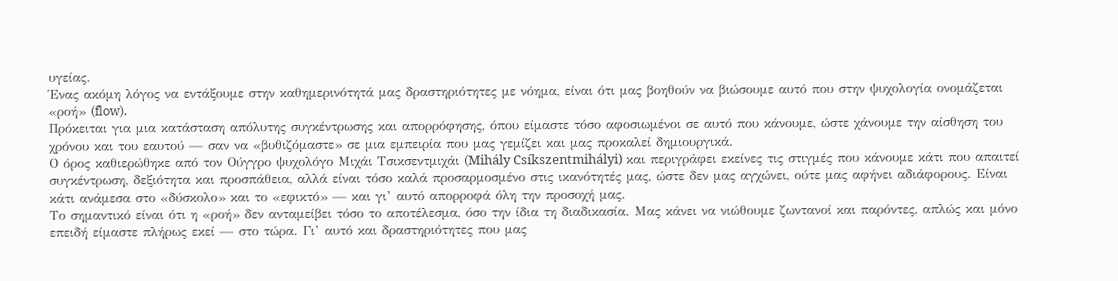υγείας.
Ένας ακόμη λόγος να εντάξουμε στην καθημερινότητά μας δραστηριότητες με νόημα, είναι ότι μας βοηθούν να βιώσουμε αυτό που στην ψυχολογία ονομάζεται «ροή» (flow).
Πρόκειται για μια κατάσταση απόλυτης συγκέντρωσης και απορρόφησης, όπου είμαστε τόσο αφοσιωμένοι σε αυτό που κάνουμε, ώστε χάνουμε την αίσθηση του χρόνου και του εαυτού — σαν να «βυθιζόμαστε» σε μια εμπειρία που μας γεμίζει και μας προκαλεί δημιουργικά.
Ο όρος καθιερώθηκε από τον Ούγγρο ψυχολόγο Μιχάι Τσικσεντμιχάι (Mihály Csíkszentmihályi) και περιγράφει εκείνες τις στιγμές που κάνουμε κάτι που απαιτεί συγκέντρωση, δεξιότητα και προσπάθεια, αλλά είναι τόσο καλά προσαρμοσμένο στις ικανότητές μας, ώστε δεν μας αγχώνει, ούτε μας αφήνει αδιάφορους. Είναι κάτι ανάμεσα στο «δύσκολο» και το «εφικτό» — και γι’ αυτό απορροφά όλη την προσοχή μας.
Το σημαντικό είναι ότι η «ροή» δεν ανταμείβει τόσο το αποτέλεσμα, όσο την ίδια τη διαδικασία. Μας κάνει να νιώθουμε ζωντανοί και παρόντες, απλώς και μόνο επειδή είμαστε πλήρως εκεί — στο τώρα. Γι’ αυτό και δραστηριότητες που μας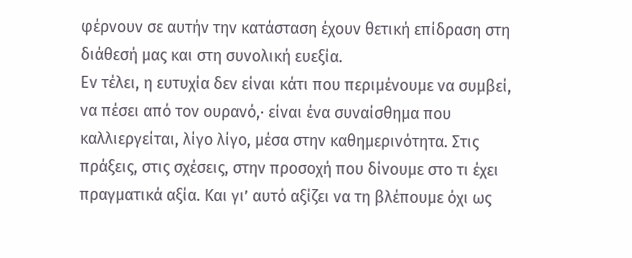φέρνουν σε αυτήν την κατάσταση έχουν θετική επίδραση στη διάθεσή μας και στη συνολική ευεξία.
Εν τέλει, η ευτυχία δεν είναι κάτι που περιμένουμε να συμβεί, να πέσει από τον ουρανό,∙ είναι ένα συναίσθημα που καλλιεργείται, λίγο λίγο, μέσα στην καθημερινότητα. Στις πράξεις, στις σχέσεις, στην προσοχή που δίνουμε στο τι έχει πραγματικά αξία. Και γι’ αυτό αξίζει να τη βλέπουμε όχι ως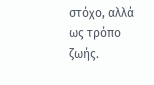στόχο, αλλά ως τρόπο ζωής.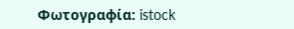Φωτογραφία: istock